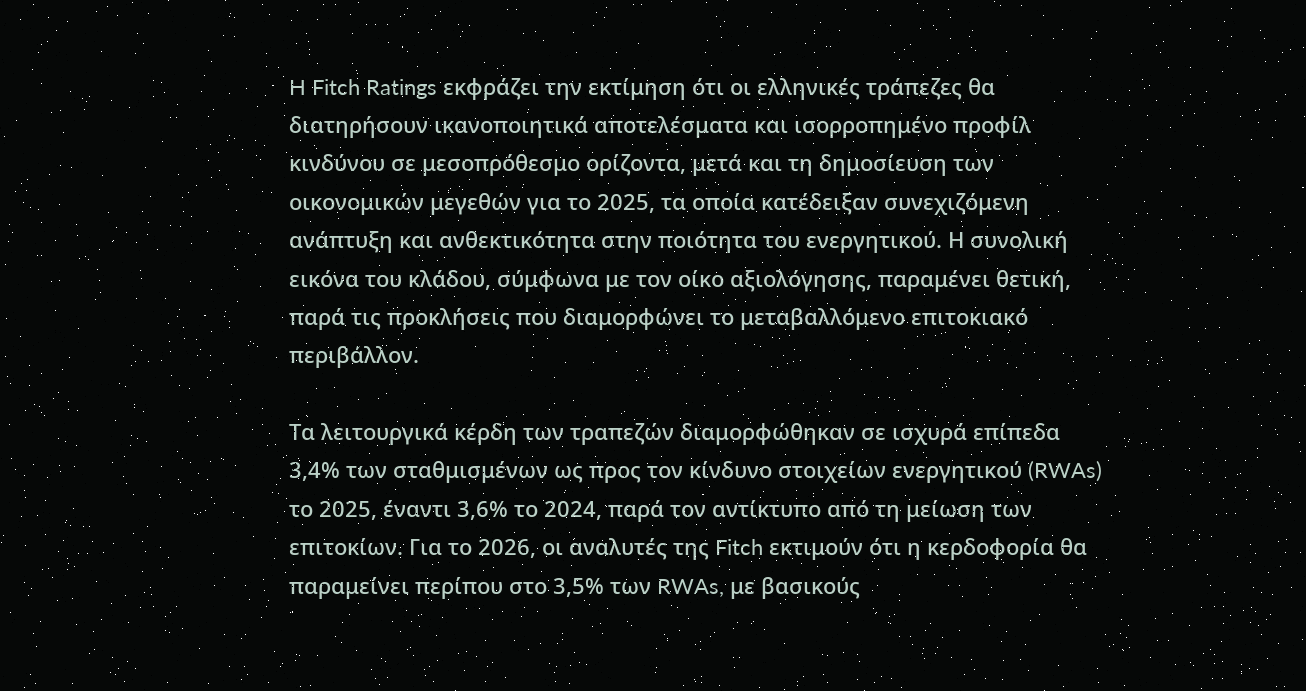H Fitch Ratings εκφράζει την εκτίμηση ότι οι ελληνικές τράπεζες θα διατηρήσουν ικανοποιητικά αποτελέσματα και ισορροπημένο προφίλ κινδύνου σε μεσοπρόθεσμο ορίζοντα, μετά και τη δημοσίευση των οικονομικών μεγεθών για το 2025, τα οποία κατέδειξαν συνεχιζόμενη ανάπτυξη και ανθεκτικότητα στην ποιότητα του ενεργητικού. Η συνολική εικόνα του κλάδου, σύμφωνα με τον οίκο αξιολόγησης, παραμένει θετική, παρά τις προκλήσεις που διαμορφώνει το μεταβαλλόμενο επιτοκιακό περιβάλλον.

Τα λειτουργικά κέρδη των τραπεζών διαμορφώθηκαν σε ισχυρά επίπεδα 3,4% των σταθμισμένων ως προς τον κίνδυνο στοιχείων ενεργητικού (RWAs) το 2025, έναντι 3,6% το 2024, παρά τον αντίκτυπο από τη μείωση των επιτοκίων. Για το 2026, οι αναλυτές της Fitch εκτιμούν ότι η κερδοφορία θα παραμείνει περίπου στο 3,5% των RWAs, με βασικούς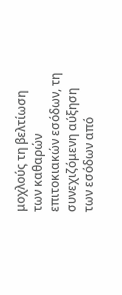μοχλούς τη βελτίωση των καθαρών επιτοκιακών εσόδων, τη συνεχιζόμενη αύξηση των εσόδων από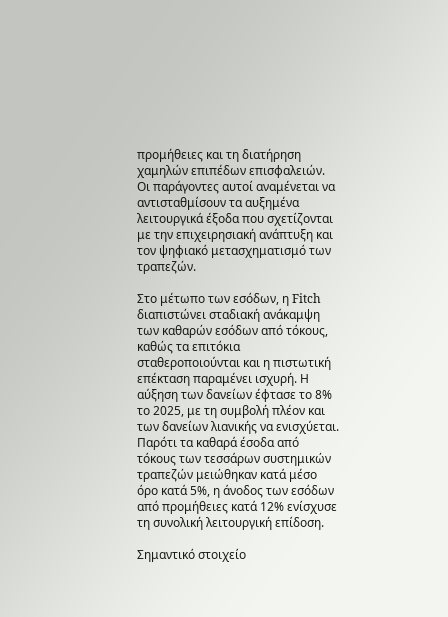προμήθειες και τη διατήρηση χαμηλών επιπέδων επισφαλειών. Οι παράγοντες αυτοί αναμένεται να αντισταθμίσουν τα αυξημένα λειτουργικά έξοδα που σχετίζονται με την επιχειρησιακή ανάπτυξη και τον ψηφιακό μετασχηματισμό των τραπεζών.

Στο μέτωπο των εσόδων, η Fitch διαπιστώνει σταδιακή ανάκαμψη των καθαρών εσόδων από τόκους, καθώς τα επιτόκια σταθεροποιούνται και η πιστωτική επέκταση παραμένει ισχυρή. Η αύξηση των δανείων έφτασε το 8% το 2025, με τη συμβολή πλέον και των δανείων λιανικής να ενισχύεται. Παρότι τα καθαρά έσοδα από τόκους των τεσσάρων συστημικών τραπεζών μειώθηκαν κατά μέσο όρο κατά 5%, η άνοδος των εσόδων από προμήθειες κατά 12% ενίσχυσε τη συνολική λειτουργική επίδοση.

Σημαντικό στοιχείο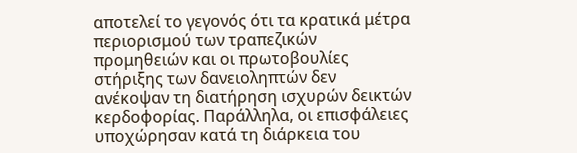αποτελεί το γεγονός ότι τα κρατικά μέτρα περιορισμού των τραπεζικών προμηθειών και οι πρωτοβουλίες στήριξης των δανειοληπτών δεν ανέκοψαν τη διατήρηση ισχυρών δεικτών κερδοφορίας. Παράλληλα, οι επισφάλειες υποχώρησαν κατά τη διάρκεια του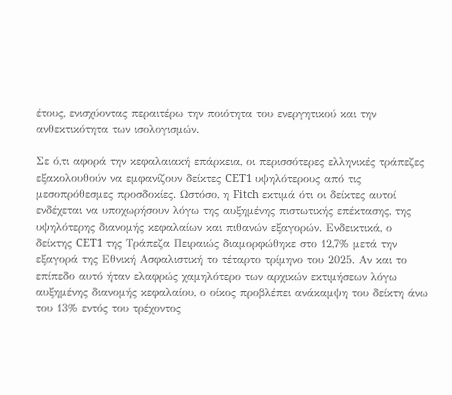έτους, ενισχύοντας περαιτέρω την ποιότητα του ενεργητικού και την ανθεκτικότητα των ισολογισμών.

Σε ό,τι αφορά την κεφαλαιακή επάρκεια, οι περισσότερες ελληνικές τράπεζες εξακολουθούν να εμφανίζουν δείκτες CET1 υψηλότερους από τις μεσοπρόθεσμες προσδοκίες. Ωστόσο, η Fitch εκτιμά ότι οι δείκτες αυτοί ενδέχεται να υποχωρήσουν λόγω της αυξημένης πιστωτικής επέκτασης, της υψηλότερης διανομής κεφαλαίων και πιθανών εξαγορών. Ενδεικτικά, ο δείκτης CET1 της Τράπεζα Πειραιώς διαμορφώθηκε στο 12,7% μετά την εξαγορά της Εθνική Ασφαλιστική το τέταρτο τρίμηνο του 2025. Αν και το επίπεδο αυτό ήταν ελαφρώς χαμηλότερο των αρχικών εκτιμήσεων λόγω αυξημένης διανομής κεφαλαίου, ο οίκος προβλέπει ανάκαμψη του δείκτη άνω του 13% εντός του τρέχοντος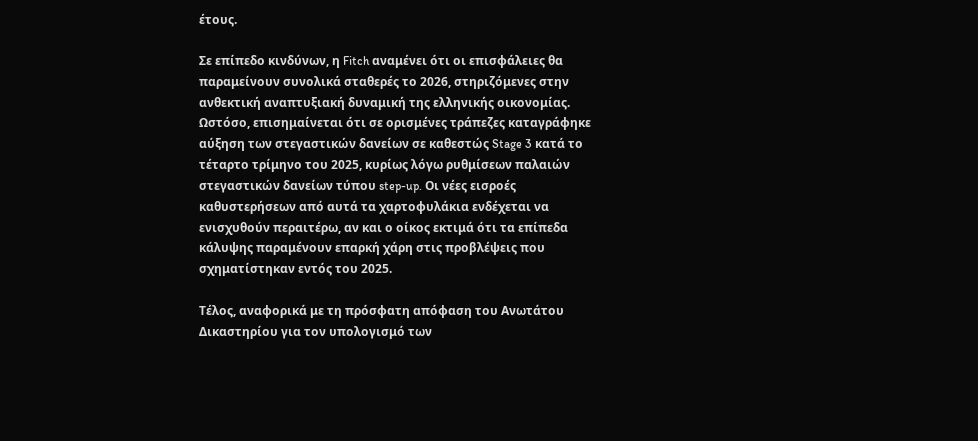έτους.

Σε επίπεδο κινδύνων, η Fitch αναμένει ότι οι επισφάλειες θα παραμείνουν συνολικά σταθερές το 2026, στηριζόμενες στην ανθεκτική αναπτυξιακή δυναμική της ελληνικής οικονομίας. Ωστόσο, επισημαίνεται ότι σε ορισμένες τράπεζες καταγράφηκε αύξηση των στεγαστικών δανείων σε καθεστώς Stage 3 κατά το τέταρτο τρίμηνο του 2025, κυρίως λόγω ρυθμίσεων παλαιών στεγαστικών δανείων τύπου step-up. Οι νέες εισροές καθυστερήσεων από αυτά τα χαρτοφυλάκια ενδέχεται να ενισχυθούν περαιτέρω, αν και ο οίκος εκτιμά ότι τα επίπεδα κάλυψης παραμένουν επαρκή χάρη στις προβλέψεις που σχηματίστηκαν εντός του 2025.

Τέλος, αναφορικά με τη πρόσφατη απόφαση του Ανωτάτου Δικαστηρίου για τον υπολογισμό των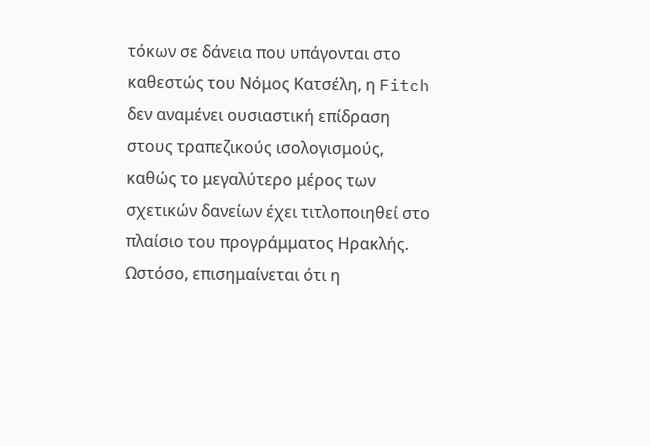τόκων σε δάνεια που υπάγονται στο καθεστώς του Νόμος Κατσέλη, η Fitch δεν αναμένει ουσιαστική επίδραση στους τραπεζικούς ισολογισμούς, καθώς το μεγαλύτερο μέρος των σχετικών δανείων έχει τιτλοποιηθεί στο πλαίσιο του προγράμματος Ηρακλής. Ωστόσο, επισημαίνεται ότι η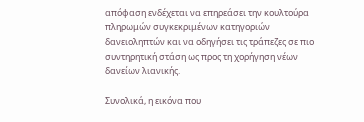απόφαση ενδέχεται να επηρεάσει την κουλτούρα πληρωμών συγκεκριμένων κατηγοριών δανειοληπτών και να οδηγήσει τις τράπεζες σε πιο συντηρητική στάση ως προς τη χορήγηση νέων δανείων λιανικής.

Συνολικά, η εικόνα που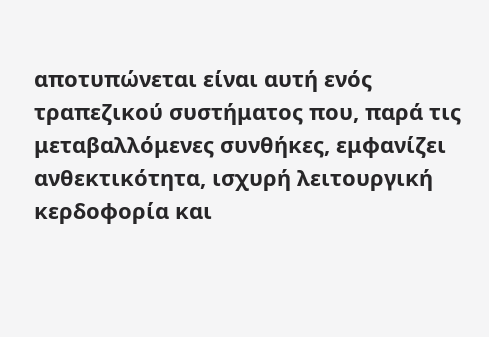αποτυπώνεται είναι αυτή ενός τραπεζικού συστήματος που, παρά τις μεταβαλλόμενες συνθήκες, εμφανίζει ανθεκτικότητα, ισχυρή λειτουργική κερδοφορία και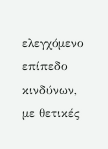ελεγχόμενο επίπεδο κινδύνων, με θετικές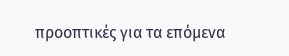προοπτικές για τα επόμενα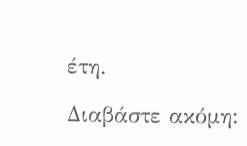έτη.

Διαβάστε ακόμη: